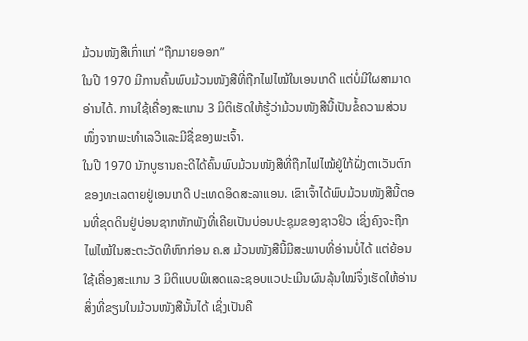ມ້ວນໜັງສືເກົ່າແກ່ “ຖືກມາຍອອກ”
ໃນປີ 1970 ມີການຄົ້ນພົບມ້ວນໜັງສືທີ່ຖືກໄຟໄໝ້ໃນເອນເກດີ ແຕ່ບໍ່ມີໃຜສາມາດອ່ານໄດ້. ການໃຊ້ເຄື່ອງສະແກນ 3 ມິຕິເຮັດໃຫ້ຮູ້ວ່າມ້ວນໜັງສືນີ້ເປັນຂໍ້ຄວາມສ່ວນໜຶ່ງຈາກພະທຳເລວີແລະມີຊື່ຂອງພະເຈົ້າ.
ໃນປີ 1970 ນັກບູຮານຄະດີໄດ້ຄົ້ນພົບມ້ວນໜັງສືທີ່ຖືກໄຟໄໝ້ຢູ່ໃກ້ຝັ່ງຕາເວັນຕົກຂອງທະເລຕາຍຢູ່ເອນເກດີ ປະເທດອິດສະລາແອນ. ເຂົາເຈົ້າໄດ້ພົບມ້ວນໜັງສືນີ້ຕອນທີ່ຂຸດດິນຢູ່ບ່ອນຊາກຫັກພັງທີ່ເຄີຍເປັນບ່ອນປະຊຸມຂອງຊາວຢິວ ເຊິ່ງຄົງຈະຖືກໄຟໄໝ້ໃນສະຕະວັດທີຫົກກ່ອນ ຄ.ສ ມ້ວນໜັງສືນີ້ມີສະພາບທີ່ອ່ານບໍ່ໄດ້ ແຕ່ຍ້ອນໃຊ້ເຄື່ອງສະແກນ 3 ມິຕິແບບພິເສດແລະຊອບແວປະເມີນຜົນລຸ້ນໃໝ່ຈຶ່ງເຮັດໃຫ້ອ່ານສິ່ງທີ່ຂຽນໃນມ້ວນໜັງສືນັ້ນໄດ້ ເຊິ່ງເປັນຄື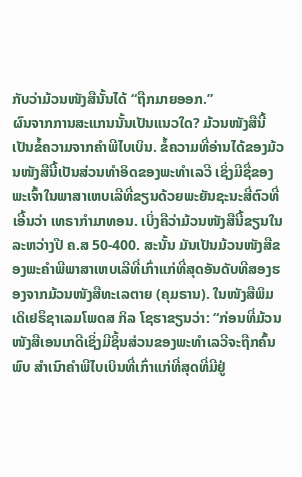ກັບວ່າມ້ວນໜັງສືນັ້ນໄດ້ “ຖືກມາຍອອກ.”
ຜົນຈາກການສະແກນນັ້ນເປັນແນວໃດ? ມ້ວນໜັງສືນີ້ເປັນຂໍ້ຄວາມຈາກຄຳພີໄບເບິນ. ຂໍ້ຄວາມທີ່ອ່ານໄດ້ຂອງມ້ວນໜັງສືນີ້ເປັນສ່ວນທຳອິດຂອງພະທຳເລວີ ເຊິ່ງມີຊື່ຂອງພະເຈົ້າໃນພາສາເຫບເລີທີ່ຂຽນດ້ວຍພະຍັນຊະນະສີ່ຕົວທີ່ເອີ້ນວ່າ ເທຣາກຳມາທອນ. ເບິ່ງຄືວ່າມ້ວນໜັງສືນີ້ຂຽນໃນລະຫວ່າງປີ ຄ.ສ 50-400. ສະນັ້ນ ມັນເປັນມ້ວນໜັງສືຂອງພະຄຳພີພາສາເຫບເລີທີ່ເກົ່າແກ່ທີ່ສຸດອັນດັບທີສອງຮອງຈາກມ້ວນໜັງສືທະເລຕາຍ (ຄຸມຣານ). ໃນໜັງສືພິມເດິເຢຣຶຊາເລມໂພດສ ກິລ ໂຊຮາຂຽນວ່າ: “ກ່ອນທີ່ມ້ວນໜັງສືເອນເກດີເຊິ່ງມີຊິ້ນສ່ວນຂອງພະທຳເລວີຈະຖືກຄົ້ນພົບ ສຳເນົາຄຳພີໄບເບິນທີ່ເກົ່າແກ່ທີ່ສຸດທີ່ມີຢູ່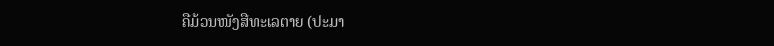ຄືມ້ວນໜັງສືທະເລຕາຍ (ປະມາ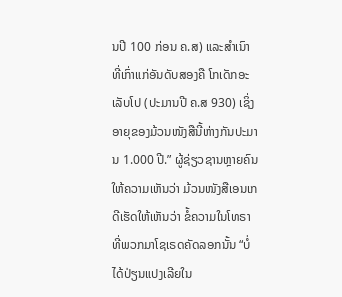ນປີ 100 ກ່ອນ ຄ.ສ) ແລະສຳເນົາທີ່ເກົ່າແກ່ອັນດັບສອງຄື ໂກເດັກອະເລັບໂປ (ປະມານປີ ຄ.ສ 930) ເຊິ່ງອາຍຸຂອງມ້ວນໜັງສືນີ້ຫ່າງກັນປະມານ 1.000 ປີ.” ຜູ້ຊ່ຽວຊານຫຼາຍຄົນໃຫ້ຄວາມເຫັນວ່າ ມ້ວນໜັງສືເອນເກດີເຮັດໃຫ້ເຫັນວ່າ ຂໍ້ຄວາມໃນໂທຣາທີ່ພວກມາໂຊເຣດຄັດລອກນັ້ນ “ບໍ່ໄດ້ປ່ຽນແປງເລີຍໃນ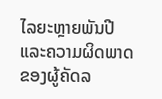ໄລຍະຫຼາຍພັນປີ ແລະຄວາມຜິດພາດຂອງຜູ້ຄັດລ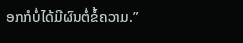ອກກໍບໍ່ໄດ້ມີຜົນຕໍ່ຂໍ້ຄວາມ.”